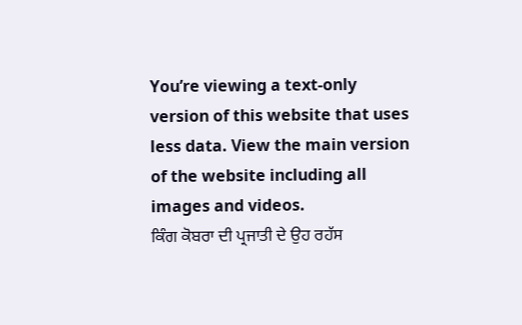You’re viewing a text-only version of this website that uses less data. View the main version of the website including all images and videos.
ਕਿੰਗ ਕੋਬਰਾ ਦੀ ਪ੍ਰਜਾਤੀ ਦੇ ਉਹ ਰਹੱਸ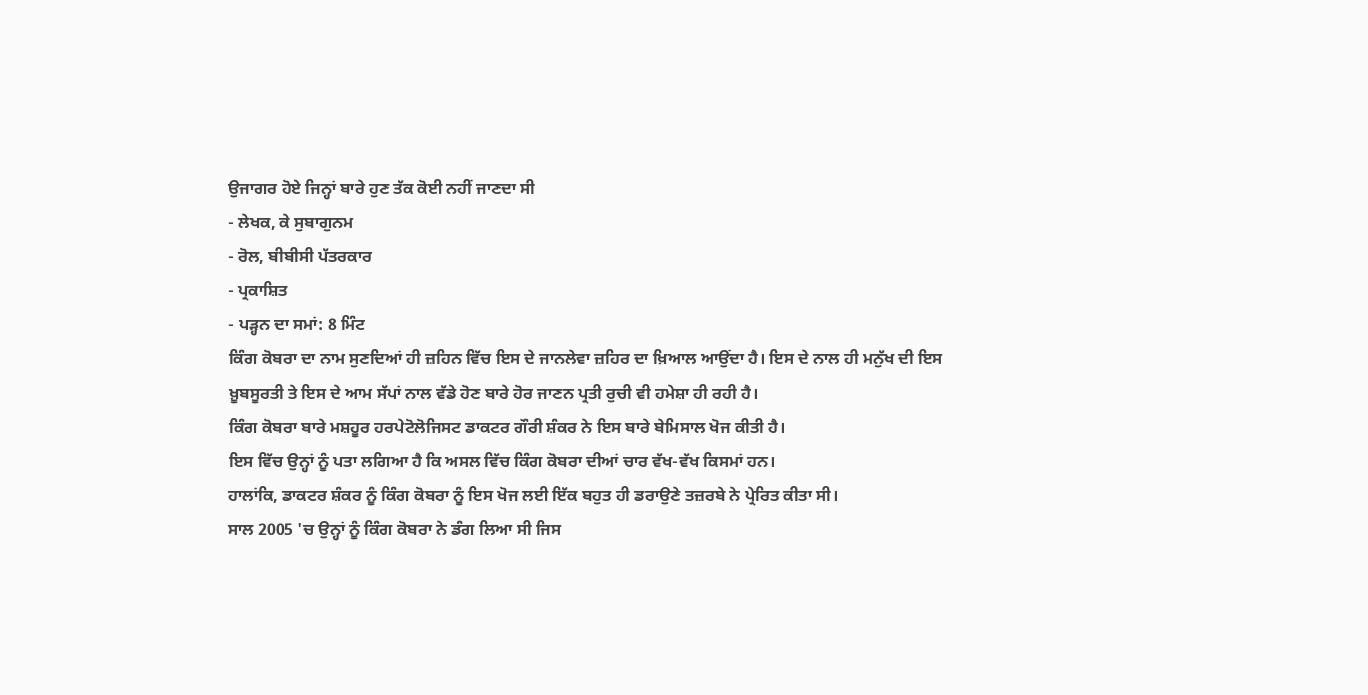ਉਜਾਗਰ ਹੋਏ ਜਿਨ੍ਹਾਂ ਬਾਰੇ ਹੁਣ ਤੱਕ ਕੋਈ ਨਹੀਂ ਜਾਣਦਾ ਸੀ
- ਲੇਖਕ, ਕੇ ਸੁਬਾਗੁਨਮ
- ਰੋਲ, ਬੀਬੀਸੀ ਪੱਤਰਕਾਰ
- ਪ੍ਰਕਾਸ਼ਿਤ
- ਪੜ੍ਹਨ ਦਾ ਸਮਾਂ: 8 ਮਿੰਟ
ਕਿੰਗ ਕੋਬਰਾ ਦਾ ਨਾਮ ਸੁਣਦਿਆਂ ਹੀ ਜ਼ਹਿਨ ਵਿੱਚ ਇਸ ਦੇ ਜਾਨਲੇਵਾ ਜ਼ਹਿਰ ਦਾ ਖ਼ਿਆਲ ਆਉਂਦਾ ਹੈ। ਇਸ ਦੇ ਨਾਲ ਹੀ ਮਨੁੱਖ ਦੀ ਇਸ ਖ਼ੂਬਸੂਰਤੀ ਤੇ ਇਸ ਦੇ ਆਮ ਸੱਪਾਂ ਨਾਲ ਵੱਡੇ ਹੋਣ ਬਾਰੇ ਹੋਰ ਜਾਣਨ ਪ੍ਰਤੀ ਰੁਚੀ ਵੀ ਹਮੇਸ਼ਾ ਹੀ ਰਹੀ ਹੈ।
ਕਿੰਗ ਕੋਬਰਾ ਬਾਰੇ ਮਸ਼ਹੂਰ ਹਰਪੇਟੋਲੋਜਿਸਟ ਡਾਕਟਰ ਗੌਰੀ ਸ਼ੰਕਰ ਨੇ ਇਸ ਬਾਰੇ ਬੇਮਿਸਾਲ ਖੋਜ ਕੀਤੀ ਹੈ।
ਇਸ ਵਿੱਚ ਉਨ੍ਹਾਂ ਨੂੰ ਪਤਾ ਲਗਿਆ ਹੈ ਕਿ ਅਸਲ ਵਿੱਚ ਕਿੰਗ ਕੋਬਰਾ ਦੀਆਂ ਚਾਰ ਵੱਖ-ਵੱਖ ਕਿਸਮਾਂ ਹਨ।
ਹਾਲਾਂਕਿ, ਡਾਕਟਰ ਸ਼ੰਕਰ ਨੂੰ ਕਿੰਗ ਕੋਬਰਾ ਨੂੰ ਇਸ ਖੋਜ ਲਈ ਇੱਕ ਬਹੁਤ ਹੀ ਡਰਾਉਣੇ ਤਜ਼ਰਬੇ ਨੇ ਪ੍ਰੇਰਿਤ ਕੀਤਾ ਸੀ।
ਸਾਲ 2005 'ਚ ਉਨ੍ਹਾਂ ਨੂੰ ਕਿੰਗ ਕੋਬਰਾ ਨੇ ਡੰਗ ਲਿਆ ਸੀ ਜਿਸ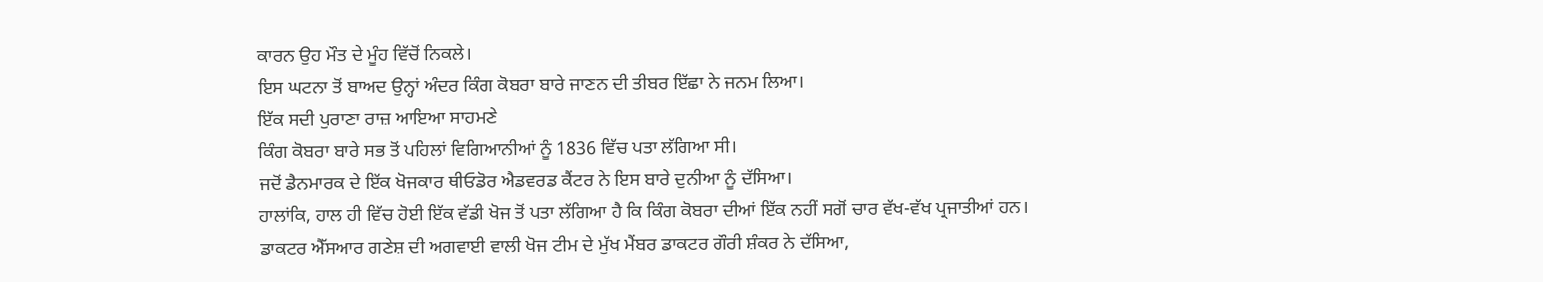ਕਾਰਨ ਉਹ ਮੌਤ ਦੇ ਮੂੰਹ ਵਿੱਚੋਂ ਨਿਕਲੇ।
ਇਸ ਘਟਨਾ ਤੋਂ ਬਾਅਦ ਉਨ੍ਹਾਂ ਅੰਦਰ ਕਿੰਗ ਕੋਬਰਾ ਬਾਰੇ ਜਾਣਨ ਦੀ ਤੀਬਰ ਇੱਛਾ ਨੇ ਜਨਮ ਲਿਆ।
ਇੱਕ ਸਦੀ ਪੁਰਾਣਾ ਰਾਜ਼ ਆਇਆ ਸਾਹਮਣੇ
ਕਿੰਗ ਕੋਬਰਾ ਬਾਰੇ ਸਭ ਤੋਂ ਪਹਿਲਾਂ ਵਿਗਿਆਨੀਆਂ ਨੂੰ 1836 ਵਿੱਚ ਪਤਾ ਲੱਗਿਆ ਸੀ।
ਜਦੋਂ ਡੈਨਮਾਰਕ ਦੇ ਇੱਕ ਖੋਜਕਾਰ ਥੀਓਡੋਰ ਐਡਵਰਡ ਕੈਂਟਰ ਨੇ ਇਸ ਬਾਰੇ ਦੁਨੀਆ ਨੂੰ ਦੱਸਿਆ।
ਹਾਲਾਂਕਿ, ਹਾਲ ਹੀ ਵਿੱਚ ਹੋਈ ਇੱਕ ਵੱਡੀ ਖੋਜ ਤੋਂ ਪਤਾ ਲੱਗਿਆ ਹੈ ਕਿ ਕਿੰਗ ਕੋਬਰਾ ਦੀਆਂ ਇੱਕ ਨਹੀਂ ਸਗੋਂ ਚਾਰ ਵੱਖ-ਵੱਖ ਪ੍ਰਜਾਤੀਆਂ ਹਨ।
ਡਾਕਟਰ ਐੱਸਆਰ ਗਣੇਸ਼ ਦੀ ਅਗਵਾਈ ਵਾਲੀ ਖੋਜ ਟੀਮ ਦੇ ਮੁੱਖ ਮੈਂਬਰ ਡਾਕਟਰ ਗੌਰੀ ਸ਼ੰਕਰ ਨੇ ਦੱਸਿਆ,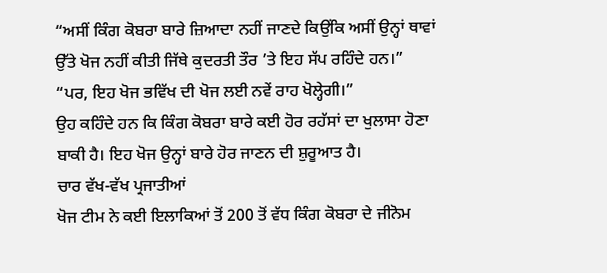“ਅਸੀਂ ਕਿੰਗ ਕੋਬਰਾ ਬਾਰੇ ਜ਼ਿਆਦਾ ਨਹੀਂ ਜਾਣਦੇ ਕਿਉਂਕਿ ਅਸੀਂ ਉਨ੍ਹਾਂ ਥਾਵਾਂ ਉੱਤੇ ਖੋਜ ਨਹੀਂ ਕੀਤੀ ਜਿੱਥੇ ਕੁਦਰਤੀ ਤੌਰ ’ਤੇ ਇਹ ਸੱਪ ਰਹਿੰਦੇ ਹਨ।”
“ਪਰ, ਇਹ ਖੋਜ ਭਵਿੱਖ ਦੀ ਖੋਜ ਲਈ ਨਵੇਂ ਰਾਹ ਖੋਲ੍ਹੇਗੀ।”
ਉਹ ਕਹਿੰਦੇ ਹਨ ਕਿ ਕਿੰਗ ਕੋਬਰਾ ਬਾਰੇ ਕਈ ਹੋਰ ਰਹੱਸਾਂ ਦਾ ਖੁਲਾਸਾ ਹੋਣਾ ਬਾਕੀ ਹੈ। ਇਹ ਖੋਜ ਉਨ੍ਹਾਂ ਬਾਰੇ ਹੋਰ ਜਾਣਨ ਦੀ ਸ਼ੁਰੂਆਤ ਹੈ।
ਚਾਰ ਵੱਖ-ਵੱਖ ਪ੍ਰਜਾਤੀਆਂ
ਖੋਜ ਟੀਮ ਨੇ ਕਈ ਇਲਾਕਿਆਂ ਤੋਂ 200 ਤੋਂ ਵੱਧ ਕਿੰਗ ਕੋਬਰਾ ਦੇ ਜੀਨੋਮ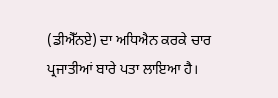(ਡੀਐੱਨਏ) ਦਾ ਅਧਿਐਨ ਕਰਕੇ ਚਾਰ ਪ੍ਰਜਾਤੀਆਂ ਬਾਰੇ ਪਤਾ ਲਾਇਆ ਹੈ।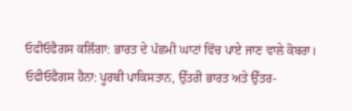ਓਫੀਓਫੈਗਸ ਕਲਿੰਗਾ: ਭਾਰਤ ਦੇ ਪੱਛਮੀ ਘਾਟਾਂ ਵਿੱਚ ਪਾਏ ਜਾਣ ਵਾਲੇ ਕੋਬਰਾ।
ਓਫੀਓਫੈਗਸ ਹੈਨਾ: ਪੂਰਬੀ ਪਾਕਿਸਤਾਨ, ਉੱਤਰੀ ਭਾਰਤ ਅਤੇ ਉੱਤਰ-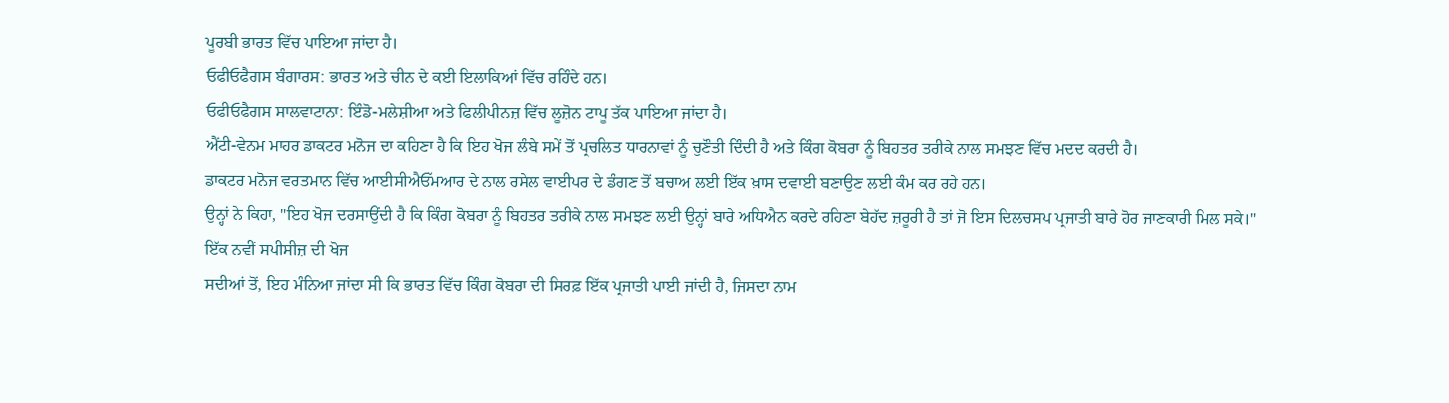ਪੂਰਬੀ ਭਾਰਤ ਵਿੱਚ ਪਾਇਆ ਜਾਂਦਾ ਹੈ।
ਓਫੀਓਫੈਗਸ ਬੰਗਾਰਸ: ਭਾਰਤ ਅਤੇ ਚੀਨ ਦੇ ਕਈ ਇਲਾਕਿਆਂ ਵਿੱਚ ਰਹਿੰਦੇ ਹਨ।
ਓਫੀਓਫੈਗਸ ਸਾਲਵਾਟਾਨਾ: ਇੰਡੋ-ਮਲੇਸ਼ੀਆ ਅਤੇ ਫਿਲੀਪੀਨਜ਼ ਵਿੱਚ ਲੂਜ਼ੋਨ ਟਾਪੂ ਤੱਕ ਪਾਇਆ ਜਾਂਦਾ ਹੈ।
ਐਂਟੀ-ਵੇਨਮ ਮਾਹਰ ਡਾਕਟਰ ਮਨੋਜ ਦਾ ਕਹਿਣਾ ਹੈ ਕਿ ਇਹ ਖੋਜ ਲੰਬੇ ਸਮੇਂ ਤੋਂ ਪ੍ਰਚਲਿਤ ਧਾਰਨਾਵਾਂ ਨੂੰ ਚੁਣੌਤੀ ਦਿੰਦੀ ਹੈ ਅਤੇ ਕਿੰਗ ਕੋਬਰਾ ਨੂੰ ਬਿਹਤਰ ਤਰੀਕੇ ਨਾਲ ਸਮਝਣ ਵਿੱਚ ਮਦਦ ਕਰਦੀ ਹੈ।
ਡਾਕਟਰ ਮਨੋਜ ਵਰਤਮਾਨ ਵਿੱਚ ਆਈਸੀਐਓੱਮਆਰ ਦੇ ਨਾਲ ਰਸੇਲ ਵਾਈਪਰ ਦੇ ਡੰਗਣ ਤੋਂ ਬਚਾਅ ਲਈ ਇੱਕ ਖ਼ਾਸ ਦਵਾਈ ਬਣਾਉਣ ਲਈ ਕੰਮ ਕਰ ਰਹੇ ਹਨ।
ਉਨ੍ਹਾਂ ਨੇ ਕਿਹਾ, "ਇਹ ਖੋਜ ਦਰਸਾਉਂਦੀ ਹੈ ਕਿ ਕਿੰਗ ਕੋਬਰਾ ਨੂੰ ਬਿਹਤਰ ਤਰੀਕੇ ਨਾਲ ਸਮਝਣ ਲਈ ਉਨ੍ਹਾਂ ਬਾਰੇ ਅਧਿਐਨ ਕਰਦੇ ਰਹਿਣਾ ਬੇਹੱਦ ਜ਼ਰੂਰੀ ਹੈ ਤਾਂ ਜੋ ਇਸ ਦਿਲਚਸਪ ਪ੍ਰਜਾਤੀ ਬਾਰੇ ਹੋਰ ਜਾਣਕਾਰੀ ਮਿਲ ਸਕੇ।"
ਇੱਕ ਨਵੀਂ ਸਪੀਸੀਜ਼ ਦੀ ਖੋਜ
ਸਦੀਆਂ ਤੋਂ, ਇਹ ਮੰਨਿਆ ਜਾਂਦਾ ਸੀ ਕਿ ਭਾਰਤ ਵਿੱਚ ਕਿੰਗ ਕੋਬਰਾ ਦੀ ਸਿਰਫ਼ ਇੱਕ ਪ੍ਰਜਾਤੀ ਪਾਈ ਜਾਂਦੀ ਹੈ, ਜਿਸਦਾ ਨਾਮ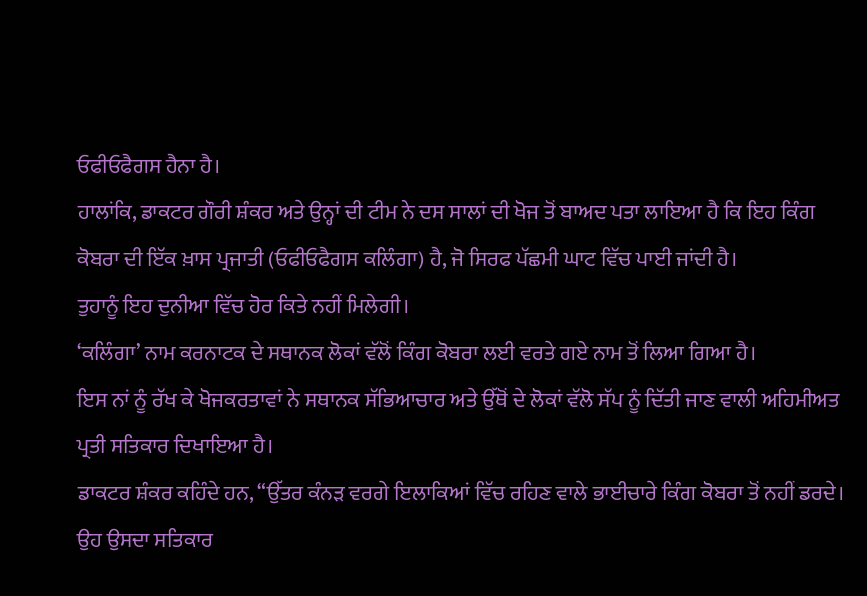ਓਫੀਓਫੈਗਸ ਹੈਨਾ ਹੈ।
ਹਾਲਾਂਕਿ, ਡਾਕਟਰ ਗੌਰੀ ਸ਼ੰਕਰ ਅਤੇ ਉਨ੍ਹਾਂ ਦੀ ਟੀਮ ਨੇ ਦਸ ਸਾਲਾਂ ਦੀ ਖੋਜ ਤੋਂ ਬਾਅਦ ਪਤਾ ਲਾਇਆ ਹੈ ਕਿ ਇਹ ਕਿੰਗ ਕੋਬਰਾ ਦੀ ਇੱਕ ਖ਼ਾਸ ਪ੍ਰਜਾਤੀ (ਓਫੀਓਫੈਗਸ ਕਲਿੰਗਾ) ਹੈ, ਜੋ ਸਿਰਫ ਪੱਛਮੀ ਘਾਟ ਵਿੱਚ ਪਾਈ ਜਾਂਦੀ ਹੈ।
ਤੁਹਾਨੂੰ ਇਹ ਦੁਨੀਆ ਵਿੱਚ ਹੋਰ ਕਿਤੇ ਨਹੀਂ ਮਿਲੇਗੀ।
‘ਕਲਿੰਗਾ’ ਨਾਮ ਕਰਨਾਟਕ ਦੇ ਸਥਾਨਕ ਲੋਕਾਂ ਵੱਲੋਂ ਕਿੰਗ ਕੋਬਰਾ ਲਈ ਵਰਤੇ ਗਏ ਨਾਮ ਤੋਂ ਲਿਆ ਗਿਆ ਹੈ।
ਇਸ ਨਾਂ ਨੂੰ ਰੱਖ ਕੇ ਖੋਜਕਰਤਾਵਾਂ ਨੇ ਸਥਾਨਕ ਸੱਭਿਆਚਾਰ ਅਤੇ ਉੱਥੋਂ ਦੇ ਲੋਕਾਂ ਵੱਲੋ ਸੱਪ ਨੂੰ ਦਿੱਤੀ ਜਾਣ ਵਾਲੀ ਅਹਿਮੀਅਤ ਪ੍ਰਤੀ ਸਤਿਕਾਰ ਦਿਖਾਇਆ ਹੈ।
ਡਾਕਟਰ ਸ਼ੰਕਰ ਕਹਿੰਦੇ ਹਨ, “ਉੱਤਰ ਕੰਨੜ ਵਰਗੇ ਇਲਾਕਿਆਂ ਵਿੱਚ ਰਹਿਣ ਵਾਲੇ ਭਾਈਚਾਰੇ ਕਿੰਗ ਕੋਬਰਾ ਤੋਂ ਨਹੀਂ ਡਰਦੇ। ਉਹ ਉਸਦਾ ਸਤਿਕਾਰ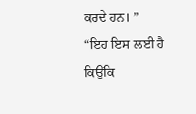ਕਰਦੇ ਹਨ। ”
“ਇਹ ਇਸ ਲਈ ਹੈ ਕਿਉਂਕਿ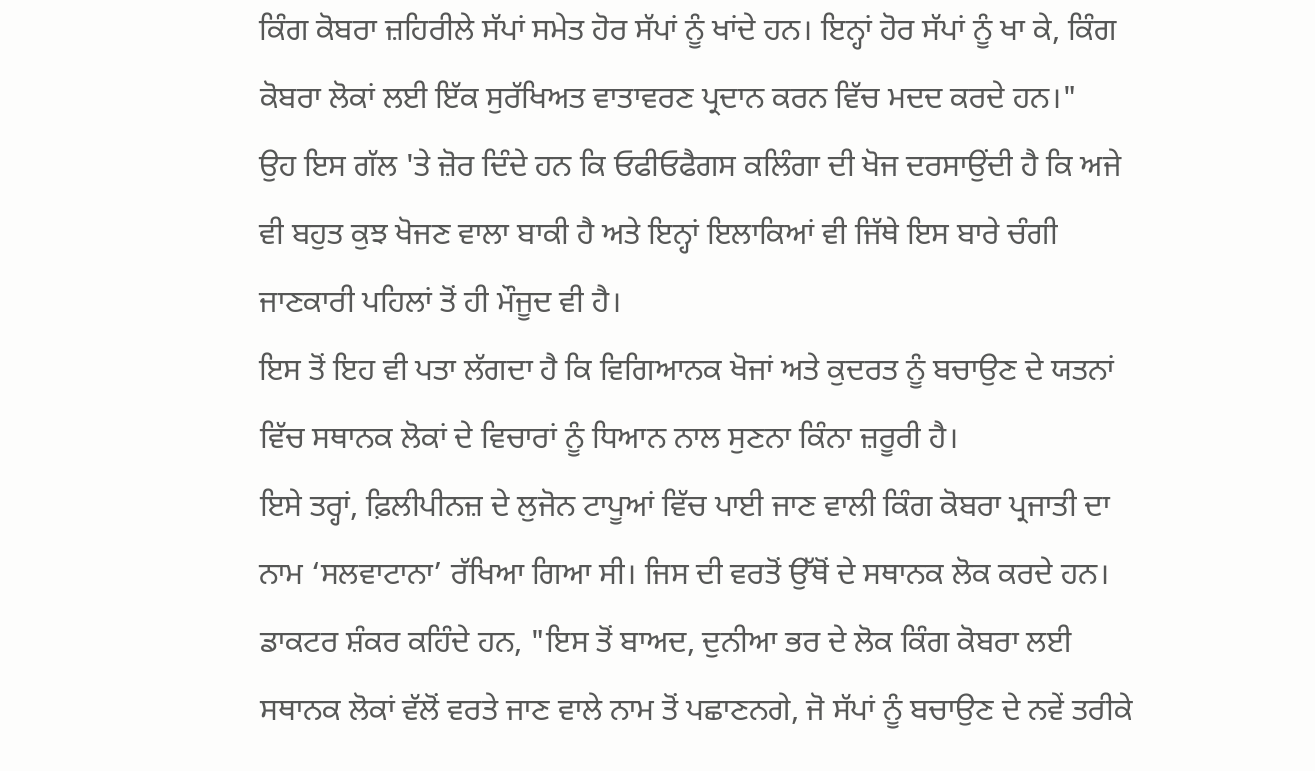ਕਿੰਗ ਕੋਬਰਾ ਜ਼ਹਿਰੀਲੇ ਸੱਪਾਂ ਸਮੇਤ ਹੋਰ ਸੱਪਾਂ ਨੂੰ ਖਾਂਦੇ ਹਨ। ਇਨ੍ਹਾਂ ਹੋਰ ਸੱਪਾਂ ਨੂੰ ਖਾ ਕੇ, ਕਿੰਗ ਕੋਬਰਾ ਲੋਕਾਂ ਲਈ ਇੱਕ ਸੁਰੱਖਿਅਤ ਵਾਤਾਵਰਣ ਪ੍ਰਦਾਨ ਕਰਨ ਵਿੱਚ ਮਦਦ ਕਰਦੇ ਹਨ।"
ਉਹ ਇਸ ਗੱਲ 'ਤੇ ਜ਼ੋਰ ਦਿੰਦੇ ਹਨ ਕਿ ਓਫੀਓਫੈਗਸ ਕਲਿੰਗਾ ਦੀ ਖੋਜ ਦਰਸਾਉਂਦੀ ਹੈ ਕਿ ਅਜੇ ਵੀ ਬਹੁਤ ਕੁਝ ਖੋਜਣ ਵਾਲਾ ਬਾਕੀ ਹੈ ਅਤੇ ਇਨ੍ਹਾਂ ਇਲਾਕਿਆਂ ਵੀ ਜਿੱਥੇ ਇਸ ਬਾਰੇ ਚੰਗੀ ਜਾਣਕਾਰੀ ਪਹਿਲਾਂ ਤੋਂ ਹੀ ਮੌਜੂਦ ਵੀ ਹੈ।
ਇਸ ਤੋਂ ਇਹ ਵੀ ਪਤਾ ਲੱਗਦਾ ਹੈ ਕਿ ਵਿਗਿਆਨਕ ਖੋਜਾਂ ਅਤੇ ਕੁਦਰਤ ਨੂੰ ਬਚਾਉਣ ਦੇ ਯਤਨਾਂ ਵਿੱਚ ਸਥਾਨਕ ਲੋਕਾਂ ਦੇ ਵਿਚਾਰਾਂ ਨੂੰ ਧਿਆਨ ਨਾਲ ਸੁਣਨਾ ਕਿੰਨਾ ਜ਼ਰੂਰੀ ਹੈ।
ਇਸੇ ਤਰ੍ਹਾਂ, ਫ਼ਿਲੀਪੀਨਜ਼ ਦੇ ਲੁਜੋਨ ਟਾਪੂਆਂ ਵਿੱਚ ਪਾਈ ਜਾਣ ਵਾਲੀ ਕਿੰਗ ਕੋਬਰਾ ਪ੍ਰਜਾਤੀ ਦਾ ਨਾਮ ‘ਸਲਵਾਟਾਨਾ’ ਰੱਖਿਆ ਗਿਆ ਸੀ। ਜਿਸ ਦੀ ਵਰਤੋਂ ਉੱਥੋਂ ਦੇ ਸਥਾਨਕ ਲੋਕ ਕਰਦੇ ਹਨ।
ਡਾਕਟਰ ਸ਼ੰਕਰ ਕਹਿੰਦੇ ਹਨ, "ਇਸ ਤੋਂ ਬਾਅਦ, ਦੁਨੀਆ ਭਰ ਦੇ ਲੋਕ ਕਿੰਗ ਕੋਬਰਾ ਲਈ ਸਥਾਨਕ ਲੋਕਾਂ ਵੱਲੋਂ ਵਰਤੇ ਜਾਣ ਵਾਲੇ ਨਾਮ ਤੋਂ ਪਛਾਣਨਗੇ, ਜੋ ਸੱਪਾਂ ਨੂੰ ਬਚਾਉਣ ਦੇ ਨਵੇਂ ਤਰੀਕੇ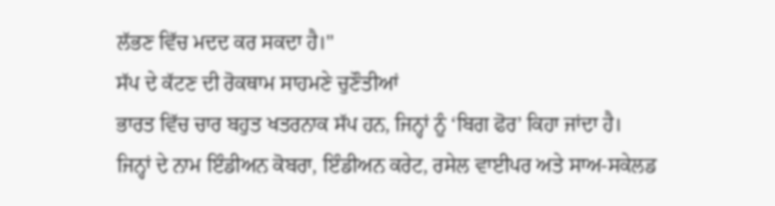ਲੱਭਣ ਵਿੱਚ ਮਦਦ ਕਰ ਸਕਦਾ ਹੈ।"
ਸੱਪ ਦੇ ਕੱਟਣ ਦੀ ਰੋਕਥਾਮ ਸਾਹਮਣੇ ਚੁਣੌਤੀਆਂ
ਭਾਰਤ ਵਿੱਚ ਚਾਰ ਬਹੁਤ ਖਤਰਨਾਕ ਸੱਪ ਹਨ, ਜਿਨ੍ਹਾਂ ਨੂੰ ‘ਬਿਗ ਫੋਰ’ ਕਿਹਾ ਜਾਂਦਾ ਹੈ।
ਜਿਨ੍ਹਾਂ ਦੇ ਨਾਮ ਇੰਡੀਅਨ ਕੋਬਰਾ, ਇੰਡੀਅਨ ਕਰੇਟ, ਰਸੇਲ ਵਾਈਪਰ ਅਤੇ ਸਾਅ-ਸਕੇਲਡ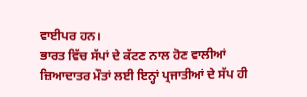ਵਾਈਪਰ ਹਨ।
ਭਾਰਤ ਵਿੱਚ ਸੱਪਾਂ ਦੇ ਕੱਟਣ ਨਾਲ ਹੋਣ ਵਾਲੀਆਂ ਜ਼ਿਆਦਾਤਰ ਮੌਤਾਂ ਲਈ ਇਨ੍ਹਾਂ ਪ੍ਰਜਾਤੀਆਂ ਦੇ ਸੱਪ ਹੀ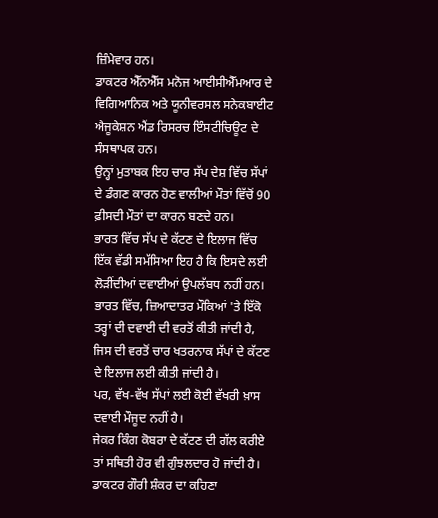ਜ਼ਿੰਮੇਵਾਰ ਹਨ।
ਡਾਕਟਰ ਐੱਨਐੱਸ ਮਨੋਜ ਆਈਸੀਐੱਮਆਰ ਦੇ ਵਿਗਿਆਨਿਕ ਅਤੇ ਯੂਨੀਵਰਸਲ ਸਨੇਕਬਾਈਟ ਐਜੂਕੇਸ਼ਨ ਐਂਡ ਰਿਸਰਚ ਇੰਸਟੀਚਿਊਟ ਦੇ ਸੰਸਥਾਪਕ ਹਨ।
ਉਨ੍ਹਾਂ ਮੁਤਾਬਕ ਇਹ ਚਾਰ ਸੱਪ ਦੇਸ਼ ਵਿੱਚ ਸੱਪਾਂ ਦੇ ਡੰਗਣ ਕਾਰਨ ਹੋਣ ਵਾਲੀਆਂ ਮੌਤਾਂ ਵਿੱਚੋਂ 90 ਫ਼ੀਸਦੀ ਮੌਤਾਂ ਦਾ ਕਾਰਨ ਬਣਦੇ ਹਨ।
ਭਾਰਤ ਵਿੱਚ ਸੱਪ ਦੇ ਕੱਟਣ ਦੇ ਇਲਾਜ ਵਿੱਚ ਇੱਕ ਵੱਡੀ ਸਮੱਸਿਆ ਇਹ ਹੈ ਕਿ ਇਸਦੇ ਲਈ ਲੋੜੀਂਦੀਆਂ ਦਵਾਈਆਂ ਉਪਲੱਬਧ ਨਹੀਂ ਹਨ।
ਭਾਰਤ ਵਿੱਚ, ਜ਼ਿਆਦਾਤਰ ਮੌਕਿਆਂ 'ਤੇ ਇੱਕੋ ਤਰ੍ਹਾਂ ਦੀ ਦਵਾਈ ਦੀ ਵਰਤੋਂ ਕੀਤੀ ਜਾਂਦੀ ਹੈ, ਜਿਸ ਦੀ ਵਰਤੋਂ ਚਾਰ ਖਤਰਨਾਕ ਸੱਪਾਂ ਦੇ ਕੱਟਣ ਦੇ ਇਲਾਜ ਲਈ ਕੀਤੀ ਜਾਂਦੀ ਹੈ।
ਪਰ, ਵੱਖ-ਵੱਖ ਸੱਪਾਂ ਲਈ ਕੋਈ ਵੱਖਰੀ ਖ਼ਾਸ ਦਵਾਈ ਮੌਜੂਦ ਨਹੀਂ ਹੈ।
ਜੇਕਰ ਕਿੰਗ ਕੋਬਰਾ ਦੇ ਕੱਟਣ ਦੀ ਗੱਲ ਕਰੀਏ ਤਾਂ ਸਥਿਤੀ ਹੋਰ ਵੀ ਗੁੰਝਲਦਾਰ ਹੋ ਜਾਂਦੀ ਹੈ।
ਡਾਕਟਰ ਗੌਰੀ ਸ਼ੰਕਰ ਦਾ ਕਹਿਣਾ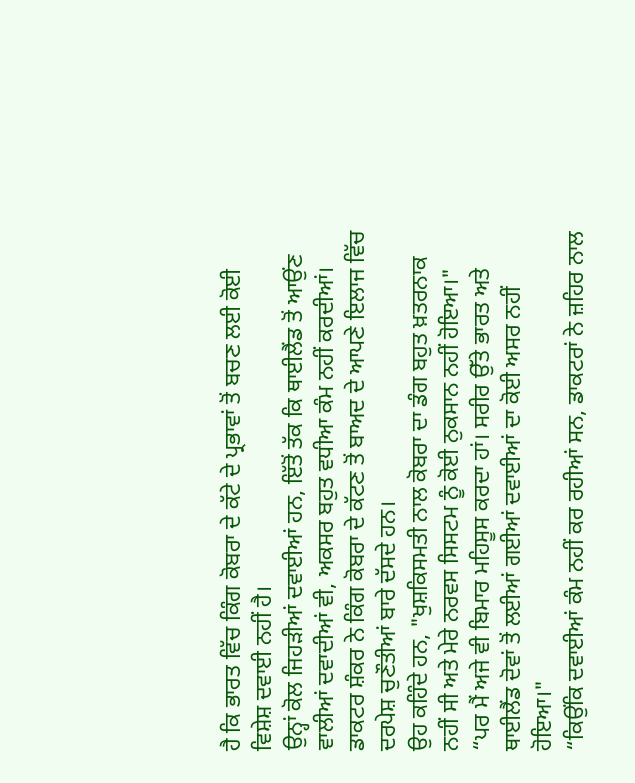ਹੈ ਕਿ ਭਾਰਤ ਵਿੱਚ ਕਿੰਗ ਕੋਬਰਾ ਦੇ ਕੱਟੇ ਦੇ ਪ੍ਰਭਾਵਾਂ ਤੋਂ ਬਚਣ ਲਈ ਕੋਈ ਵਿਸ਼ੇਸ਼ ਦਵਾਈ ਨਹੀਂ ਹੈ।
ਉਨ੍ਹਾਂ ਕੋਲ ਜਿਹੜੀਆਂ ਦਵਾਈਆਂ ਹਨ, ਇੱਤੋਂ ਤੱਕ ਕਿ ਥਾਈਲੈਂਡ ਤੋਂ ਆਉਂਣ ਵਾਲੀਆਂ ਦਵਾਦੀਆਂ ਵੀ, ਅਕਸਰ ਬਹੁਤ ਵਧੀਆ ਕੰਮ ਨਹੀਂ ਕਰਦੀਆਂ।
ਡਾਕਟਰ ਸ਼ੰਕਰ ਨੇ ਕਿੰਗ ਕੋਬਰਾ ਦੇ ਕੱਟਣ ਤੋਂ ਬਾਅਦ ਦੇ ਆਪਣੇ ਇਲਾਜ ਵਿੱਚ ਦਰਪੇਸ਼ ਚੁਣੌਤੀਆਂ ਬਾਰੇ ਦੱਸਦੇ ਹਨ।
ਉਹ ਕਹਿੰਦੇ ਹਨ, "ਖੁਸ਼ਕਿਸਮਤੀ ਨਾਲ ਕੋਬਰਾ ਦਾ ਡੰਗ ਬਹੁਤ ਖ਼ਤਰਨਾਕ ਨਹੀਂ ਸੀ ਅਤੇ ਮੇਰੇ ਨਰਵਸ ਸਿਸਟਮ ਨੂੰ ਕੋਈ ਨੁਕਸਾਨ ਨਹੀਂ ਹੋਇਆ।"
“ਪਰ ਮੈਂ ਅਜੇ ਵੀ ਬਿਮਾਰ ਮਹਿਸੂਸ ਕਰਦਾ ਹਾਂ। ਸਰੀਰ ਉੱਤੇ ਭਾਰਤ ਅਤੇ ਥਾਈਲੈਂਡ ਦੋਵਾਂ ਤੋਂ ਲਈਆਂ ਗਈਆਂ ਦਵਾਈਆਂ ਦਾ ਕੋਈ ਅਸਰ ਨਹੀਂ ਹੋਇਆ।"
“ਕਿਉਂਕਿ ਦਵਾਈਆਂ ਕੰਮ ਨਹੀਂ ਕਰ ਰਹੀਆਂ ਸਨ, ਡਾਕਟਰਾਂ ਨੇ ਜ਼ਹਿਰ ਨਾਲ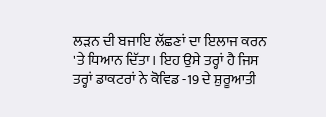ਲੜਨ ਦੀ ਬਜਾਇ ਲੱਛਣਾਂ ਦਾ ਇਲਾਜ ਕਰਨ 'ਤੇ ਧਿਆਨ ਦਿੱਤਾ। ਇਹ ਉਸੇ ਤਰ੍ਹਾਂ ਹੈ ਜਿਸ ਤਰ੍ਹਾਂ ਡਾਕਟਰਾਂ ਨੇ ਕੋਵਿਡ -19 ਦੇ ਸ਼ੁਰੂਆਤੀ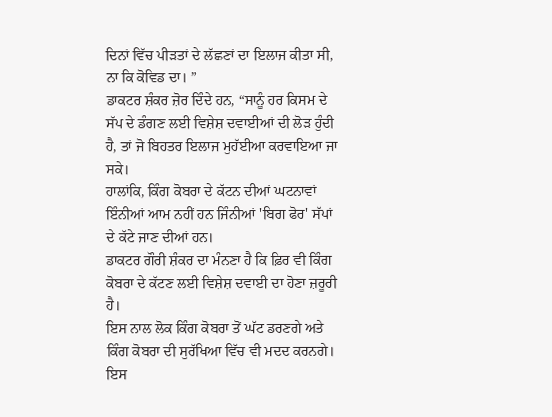ਦਿਨਾਂ ਵਿੱਚ ਪੀੜਤਾਂ ਦੇ ਲੱਛਣਾਂ ਦਾ ਇਲਾਜ ਕੀਤਾ ਸੀ, ਨਾ ਕਿ ਕੋਵਿਡ ਦਾ। ”
ਡਾਕਟਰ ਸ਼ੰਕਰ ਜ਼ੋਰ ਦਿੰਦੇ ਹਨ, “ਸਾਨੂੰ ਹਰ ਕਿਸਮ ਦੇ ਸੱਪ ਦੇ ਡੰਗਣ ਲਈ ਵਿਸ਼ੇਸ਼ ਦਵਾਈਆਂ ਦੀ ਲੋੜ ਹੁੰਦੀ ਹੈ, ਤਾਂ ਜੋ ਬਿਹਤਰ ਇਲਾਜ ਮੁਹੱਈਆ ਕਰਵਾਇਆ ਜਾ ਸਕੇ।
ਹਾਲਾਂਕਿ, ਕਿੰਗ ਕੋਬਰਾ ਦੇ ਕੱਟਨ ਦੀਆਂ ਘਟਨਾਵਾਂ ਇੰਨੀਆਂ ਆਮ ਨਹੀਂ ਹਨ ਜਿੰਨੀਆਂ 'ਬਿਗ ਫੋਰ' ਸੱਪਾਂ ਦੇ ਕੱਟੇ ਜਾਣ ਦੀਆਂ ਹਨ।
ਡਾਕਟਰ ਗੌਰੀ ਸ਼ੰਕਰ ਦਾ ਮੰਨਣਾ ਹੈ ਕਿ ਫ਼ਿਰ ਵੀ ਕਿੰਗ ਕੋਬਰਾ ਦੇ ਕੱਟਣ ਲਈ ਵਿਸ਼ੇਸ਼ ਦਵਾਈ ਦਾ ਹੋਣਾ ਜ਼ਰੂਰੀ ਹੈ।
ਇਸ ਨਾਲ ਲੋਕ ਕਿੰਗ ਕੋਬਰਾ ਤੋਂ ਘੱਟ ਡਰਣਗੇ ਅਤੇ ਕਿੰਗ ਕੋਬਰਾ ਦੀ ਸੁਰੱਖਿਆ ਵਿੱਚ ਵੀ ਮਦਦ ਕਰਨਗੇ।
ਇਸ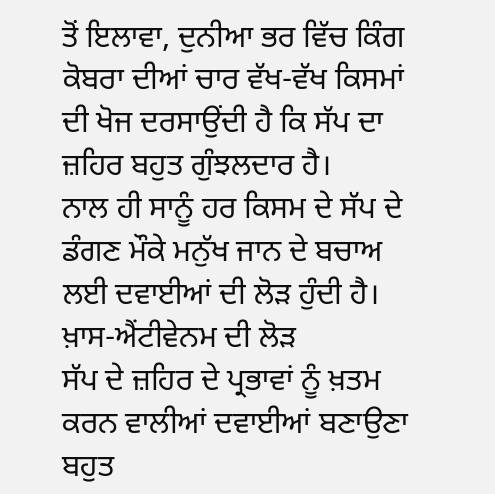ਤੋਂ ਇਲਾਵਾ, ਦੁਨੀਆ ਭਰ ਵਿੱਚ ਕਿੰਗ ਕੋਬਰਾ ਦੀਆਂ ਚਾਰ ਵੱਖ-ਵੱਖ ਕਿਸਮਾਂ ਦੀ ਖੋਜ ਦਰਸਾਉਂਦੀ ਹੈ ਕਿ ਸੱਪ ਦਾ ਜ਼ਹਿਰ ਬਹੁਤ ਗੁੰਝਲਦਾਰ ਹੈ।
ਨਾਲ ਹੀ ਸਾਨੂੰ ਹਰ ਕਿਸਮ ਦੇ ਸੱਪ ਦੇ ਡੰਗਣ ਮੌਕੇ ਮਨੁੱਖ ਜਾਨ ਦੇ ਬਚਾਅ ਲਈ ਦਵਾਈਆਂ ਦੀ ਲੋੜ ਹੁੰਦੀ ਹੈ।
ਖ਼ਾਸ-ਐਂਟੀਵੇਨਮ ਦੀ ਲੋੜ
ਸੱਪ ਦੇ ਜ਼ਹਿਰ ਦੇ ਪ੍ਰਭਾਵਾਂ ਨੂੰ ਖ਼ਤਮ ਕਰਨ ਵਾਲੀਆਂ ਦਵਾਈਆਂ ਬਣਾਉਣਾ ਬਹੁਤ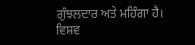ਗੁੰਝਲਦਾਰ ਅਤੇ ਮਹਿੰਗਾ ਹੈ।
ਵਿਸ਼ਵ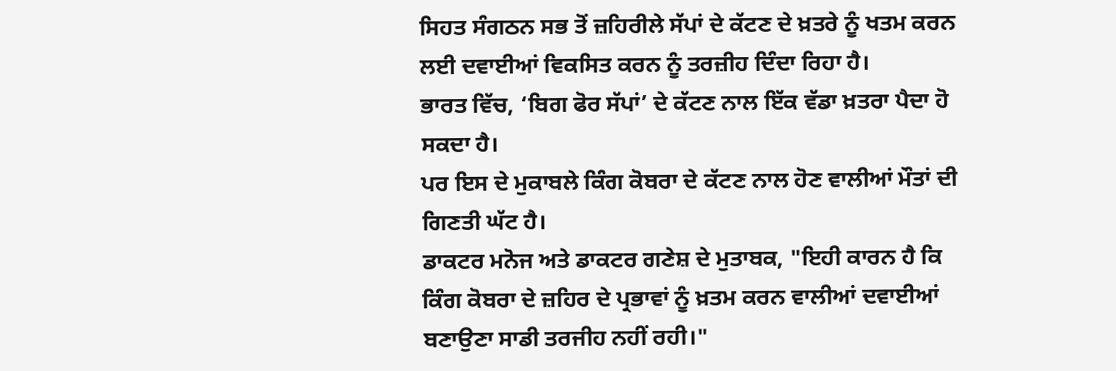ਸਿਹਤ ਸੰਗਠਨ ਸਭ ਤੋਂ ਜ਼ਹਿਰੀਲੇ ਸੱਪਾਂ ਦੇ ਕੱਟਣ ਦੇ ਖ਼ਤਰੇ ਨੂੰ ਖਤਮ ਕਰਨ ਲਈ ਦਵਾਈਆਂ ਵਿਕਸਿਤ ਕਰਨ ਨੂੰ ਤਰਜ਼ੀਹ ਦਿੰਦਾ ਰਿਹਾ ਹੈ।
ਭਾਰਤ ਵਿੱਚ, ‘ਬਿਗ ਫੋਰ ਸੱਪਾਂ’ ਦੇ ਕੱਟਣ ਨਾਲ ਇੱਕ ਵੱਡਾ ਖ਼ਤਰਾ ਪੈਦਾ ਹੋ ਸਕਦਾ ਹੈ।
ਪਰ ਇਸ ਦੇ ਮੁਕਾਬਲੇ ਕਿੰਗ ਕੋਬਰਾ ਦੇ ਕੱਟਣ ਨਾਲ ਹੋਣ ਵਾਲੀਆਂ ਮੌਤਾਂ ਦੀ ਗਿਣਤੀ ਘੱਟ ਹੈ।
ਡਾਕਟਰ ਮਨੋਜ ਅਤੇ ਡਾਕਟਰ ਗਣੇਸ਼ ਦੇ ਮੁਤਾਬਕ, "ਇਹੀ ਕਾਰਨ ਹੈ ਕਿ ਕਿੰਗ ਕੋਬਰਾ ਦੇ ਜ਼ਹਿਰ ਦੇ ਪ੍ਰਭਾਵਾਂ ਨੂੰ ਖ਼ਤਮ ਕਰਨ ਵਾਲੀਆਂ ਦਵਾਈਆਂ ਬਣਾਉਣਾ ਸਾਡੀ ਤਰਜੀਹ ਨਹੀਂ ਰਹੀ।"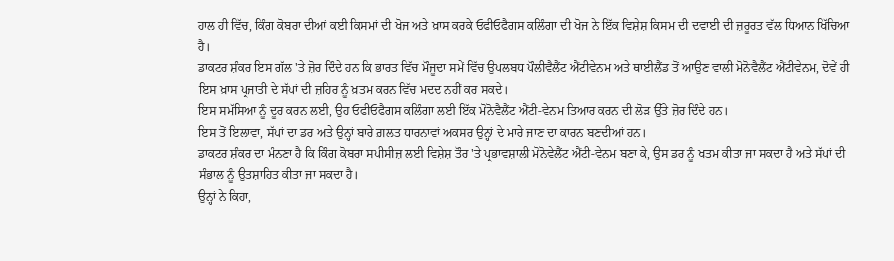ਹਾਲ ਹੀ ਵਿੱਚ, ਕਿੰਗ ਕੋਬਰਾ ਦੀਆਂ ਕਈ ਕਿਸਮਾਂ ਦੀ ਖੋਜ ਅਤੇ ਖ਼ਾਸ ਕਰਕੇ ਓਫੀਓਫੈਗਸ ਕਲਿੰਗਾ ਦੀ ਖੋਜ ਨੇ ਇੱਕ ਵਿਸ਼ੇਸ਼ ਕਿਸਮ ਦੀ ਦਵਾਈ ਦੀ ਜ਼ਰੂਰਤ ਵੱਲ ਧਿਆਨ ਖਿੱਚਿਆ ਹੈ।
ਡਾਕਟਰ ਸ਼ੰਕਰ ਇਸ ਗੱਲ 'ਤੇ ਜ਼ੋਰ ਦਿੰਦੇ ਹਨ ਕਿ ਭਾਰਤ ਵਿੱਚ ਮੌਜੂਦਾ ਸਮੇਂ ਵਿੱਚ ਉਪਲਬਧ ਪੌਲੀਵੈਲੈਂਟ ਐਂਟੀਵੇਨਮ ਅਤੇ ਥਾਈਲੈਂਡ ਤੋਂ ਆਉਣ ਵਾਲੀ ਮੋਨੋਵੈਲੈਂਟ ਐਂਟੀਵੇਨਮ, ਦੋਵੇਂ ਹੀ ਇਸ ਖ਼ਾਸ ਪ੍ਰਜਾਤੀ ਦੇ ਸੱਪਾਂ ਦੀ ਜ਼ਹਿਰ ਨੂੰ ਖ਼ਤਮ ਕਰਨ ਵਿੱਚ ਮਦਦ ਨਹੀਂ ਕਰ ਸਕਦੇ।
ਇਸ ਸਮੱਸਿਆ ਨੂੰ ਦੂਰ ਕਰਨ ਲਈ, ਉਹ ਓਫੀਓਫੈਗਸ ਕਲਿੰਗਾ ਲਈ ਇੱਕ ਮੋਨੋਵੈਲੈਂਟ ਐਂਟੀ-ਵੇਨਮ ਤਿਆਰ ਕਰਨ ਦੀ ਲੋੜ ਉੱਤੇ ਜ਼ੋਰ ਦਿੰਦੇ ਹਨ।
ਇਸ ਤੋਂ ਇਲਾਵਾ, ਸੱਪਾਂ ਦਾ ਡਰ ਅਤੇ ਉਨ੍ਹਾਂ ਬਾਰੇ ਗ਼ਲਤ ਧਾਰਨਾਵਾਂ ਅਕਸਰ ਉਨ੍ਹਾਂ ਦੇ ਮਾਰੇ ਜਾਣ ਦਾ ਕਾਰਨ ਬਣਦੀਆਂ ਹਨ।
ਡਾਕਟਰ ਸ਼ੰਕਰ ਦਾ ਮੰਨਣਾ ਹੈ ਕਿ ਕਿੰਗ ਕੋਬਰਾ ਸਪੀਸੀਜ਼ ਲਈ ਵਿਸ਼ੇਸ਼ ਤੌਰ 'ਤੇ ਪ੍ਰਭਾਵਸ਼ਾਲੀ ਮੋਨੋਵੇਲੈਂਟ ਐਂਟੀ-ਵੇਨਮ ਬਣਾ ਕੇ, ਉਸ ਡਰ ਨੂੰ ਖਤਮ ਕੀਤਾ ਜਾ ਸਕਦਾ ਹੈ ਅਤੇ ਸੱਪਾਂ ਦੀ ਸੰਭਾਲ ਨੂੰ ਉਤਸ਼ਾਹਿਤ ਕੀਤਾ ਜਾ ਸਕਦਾ ਹੈ।
ਉਨ੍ਹਾਂ ਨੇ ਕਿਹਾ,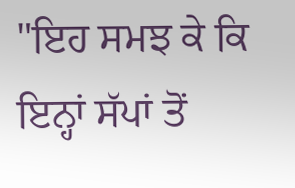"ਇਹ ਸਮਝ ਕੇ ਕਿ ਇਨ੍ਹਾਂ ਸੱਪਾਂ ਤੋਂ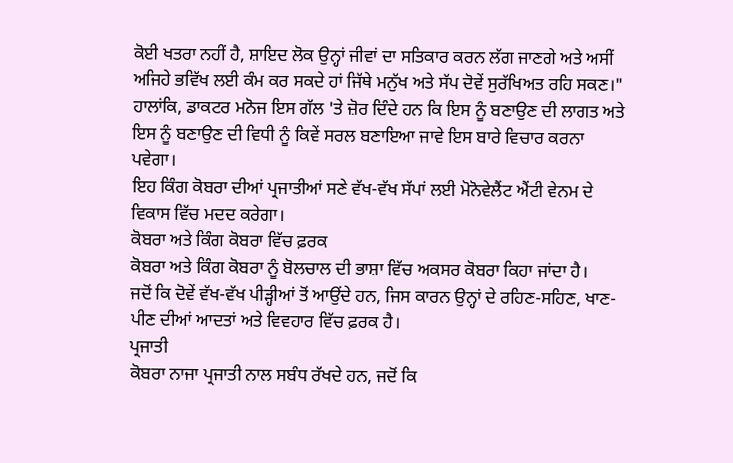ਕੋਈ ਖਤਰਾ ਨਹੀਂ ਹੈ, ਸ਼ਾਇਦ ਲੋਕ ਉਨ੍ਹਾਂ ਜੀਵਾਂ ਦਾ ਸਤਿਕਾਰ ਕਰਨ ਲੱਗ ਜਾਣਗੇ ਅਤੇ ਅਸੀਂ ਅਜਿਹੇ ਭਵਿੱਖ ਲਈ ਕੰਮ ਕਰ ਸਕਦੇ ਹਾਂ ਜਿੱਥੇ ਮਨੁੱਖ ਅਤੇ ਸੱਪ ਦੋਵੇਂ ਸੁਰੱਖਿਅਤ ਰਹਿ ਸਕਣ।"
ਹਾਲਾਂਕਿ, ਡਾਕਟਰ ਮਨੋਜ ਇਸ ਗੱਲ 'ਤੇ ਜ਼ੋਰ ਦਿੰਦੇ ਹਨ ਕਿ ਇਸ ਨੂੰ ਬਣਾਉਣ ਦੀ ਲਾਗਤ ਅਤੇ ਇਸ ਨੂੰ ਬਣਾਉਣ ਦੀ ਵਿਧੀ ਨੂੰ ਕਿਵੇਂ ਸਰਲ ਬਣਾਇਆ ਜਾਵੇ ਇਸ ਬਾਰੇ ਵਿਚਾਰ ਕਰਨਾ ਪਵੇਗਾ।
ਇਹ ਕਿੰਗ ਕੋਬਰਾ ਦੀਆਂ ਪ੍ਰਜਾਤੀਆਂ ਸਣੇ ਵੱਖ-ਵੱਖ ਸੱਪਾਂ ਲਈ ਮੋਨੋਵੇਲੈਂਟ ਐਂਟੀ ਵੇਨਮ ਦੇ ਵਿਕਾਸ ਵਿੱਚ ਮਦਦ ਕਰੇਗਾ।
ਕੋਬਰਾ ਅਤੇ ਕਿੰਗ ਕੋਬਰਾ ਵਿੱਚ ਫ਼ਰਕ
ਕੋਬਰਾ ਅਤੇ ਕਿੰਗ ਕੋਬਰਾ ਨੂੰ ਬੋਲਚਾਲ ਦੀ ਭਾਸ਼ਾ ਵਿੱਚ ਅਕਸਰ ਕੋਬਰਾ ਕਿਹਾ ਜਾਂਦਾ ਹੈ।
ਜਦੋਂ ਕਿ ਦੋਵੇਂ ਵੱਖ-ਵੱਖ ਪੀੜ੍ਹੀਆਂ ਤੋਂ ਆਉਂਦੇ ਹਨ, ਜਿਸ ਕਾਰਨ ਉਨ੍ਹਾਂ ਦੇ ਰਹਿਣ-ਸਹਿਣ, ਖਾਣ-ਪੀਣ ਦੀਆਂ ਆਦਤਾਂ ਅਤੇ ਵਿਵਹਾਰ ਵਿੱਚ ਫ਼ਰਕ ਹੈ।
ਪ੍ਰਜਾਤੀ
ਕੋਬਰਾ ਨਾਜਾ ਪ੍ਰਜਾਤੀ ਨਾਲ ਸਬੰਧ ਰੱਖਦੇ ਹਨ, ਜਦੋਂ ਕਿ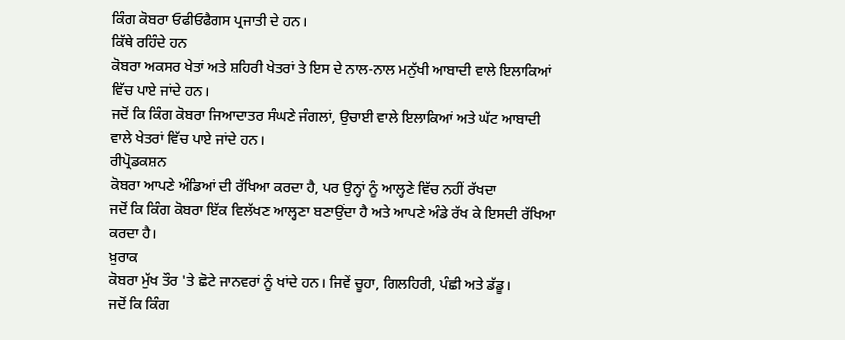ਕਿੰਗ ਕੋਬਰਾ ਓਫੀਓਫੈਗਸ ਪ੍ਰਜਾਤੀ ਦੇ ਹਨ।
ਕਿੱਥੇ ਰਹਿੰਦੇ ਹਨ
ਕੋਬਰਾ ਅਕਸਰ ਖੇਤਾਂ ਅਤੇ ਸ਼ਹਿਰੀ ਖੇਤਰਾਂ ਤੇ ਇਸ ਦੇ ਨਾਲ-ਨਾਲ ਮਨੁੱਖੀ ਆਬਾਦੀ ਵਾਲੇ ਇਲਾਕਿਆਂ ਵਿੱਚ ਪਾਏ ਜਾਂਦੇ ਹਨ।
ਜਦੋਂ ਕਿ ਕਿੰਗ ਕੋਬਰਾ ਜਿਆਦਾਤਰ ਸੰਘਣੇ ਜੰਗਲਾਂ, ਉਚਾਈ ਵਾਲੇ ਇਲਾਕਿਆਂ ਅਤੇ ਘੱਟ ਆਬਾਦੀ ਵਾਲੇ ਖੇਤਰਾਂ ਵਿੱਚ ਪਾਏ ਜਾਂਦੇ ਹਨ।
ਰੀਪ੍ਰੋਡਕਸ਼ਨ
ਕੋਬਰਾ ਆਪਣੇ ਅੰਡਿਆਂ ਦੀ ਰੱਖਿਆ ਕਰਦਾ ਹੈ, ਪਰ ਉਨ੍ਹਾਂ ਨੂੰ ਆਲ੍ਹਣੇ ਵਿੱਚ ਨਹੀਂ ਰੱਖਦਾ
ਜਦੋਂ ਕਿ ਕਿੰਗ ਕੋਬਰਾ ਇੱਕ ਵਿਲੱਖਣ ਆਲ੍ਹਣਾ ਬਣਾਉਂਦਾ ਹੈ ਅਤੇ ਆਪਣੇ ਅੰਡੇ ਰੱਖ ਕੇ ਇਸਦੀ ਰੱਖਿਆ ਕਰਦਾ ਹੈ।
ਖ਼ੁਰਾਕ
ਕੋਬਰਾ ਮੁੱਖ ਤੌਰ 'ਤੇ ਛੋਟੇ ਜਾਨਵਰਾਂ ਨੂੰ ਖਾਂਦੇ ਹਨ। ਜਿਵੇਂ ਚੂਹਾ, ਗਿਲਹਿਰੀ, ਪੰਛੀ ਅਤੇ ਡੱਡੂ।
ਜਦੋਂ ਕਿ ਕਿੰਗ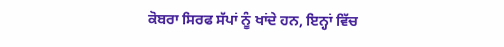ਕੋਬਰਾ ਸਿਰਫ ਸੱਪਾਂ ਨੂੰ ਖਾਂਦੇ ਹਨ, ਇਨ੍ਹਾਂ ਵਿੱਚ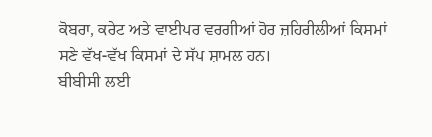ਕੋਬਰਾ, ਕਰੇਟ ਅਤੇ ਵਾਈਪਰ ਵਰਗੀਆਂ ਹੋਰ ਜ਼ਹਿਰੀਲੀਆਂ ਕਿਸਮਾਂ ਸਣੇ ਵੱਖ-ਵੱਖ ਕਿਸਮਾਂ ਦੇ ਸੱਪ ਸ਼ਾਮਲ ਹਨ।
ਬੀਬੀਸੀ ਲਈ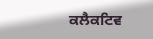ਕਲੈਕਟਿਵ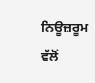ਨਿਊਜ਼ਰੂਮ ਵੱਲੋਂ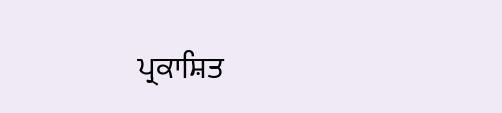ਪ੍ਰਕਾਸ਼ਿਤ